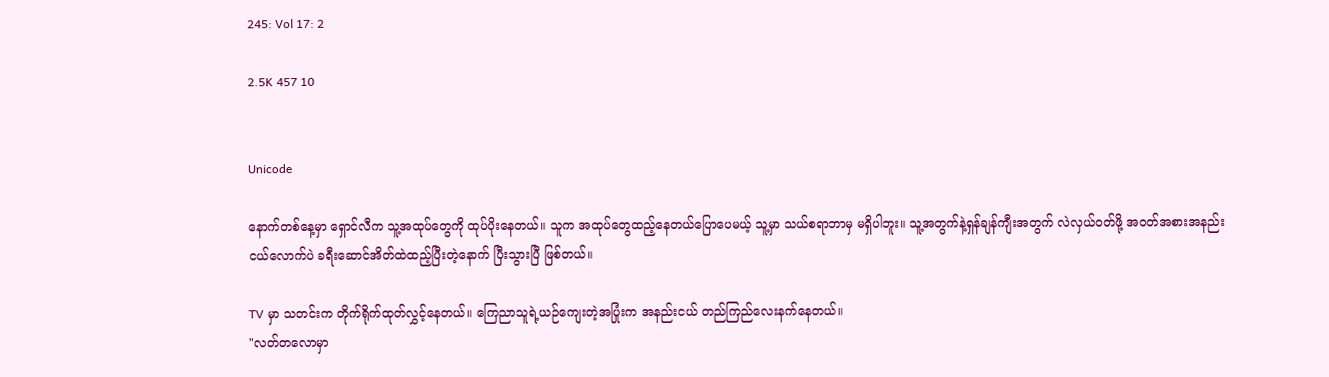245: Vol 17: 2

2.5K 457 10


Unicode

နောက်တစ်နေ့မှာ ရှောင်လီက သူ့အထုပ်တွေကို ထုပ်ပိုးနေတယ်။ သူက အထုပ်တွေထည့်နေတယ်ပြောပေမယ့် သူ့မှာ သယ်စရာဘာမှ မရှိပါဘူး။ သူ့အတွက်နဲ့ရှန်ချန်ကျီးအတွက် လဲလှယ်ဝတ်ဖို့ အဝတ်အစားအနည်းငယ်လောက်ပဲ ခရီးဆောင်အိတ်ထဲထည့်ပြီးတဲ့နောက် ပြီးသွားပြီ ဖြစ်တယ်။

TV မှာ သတင်းက တိုက်ရိုက်ထုတ်လွှင့်နေတယ်။ ကြေညာသူရဲ့ယဉ်ကျေးတဲ့အပြုံးက အနည်းငယ် တည်ကြည်လေးနက်နေတယ်။
"လတ်တလောမှာ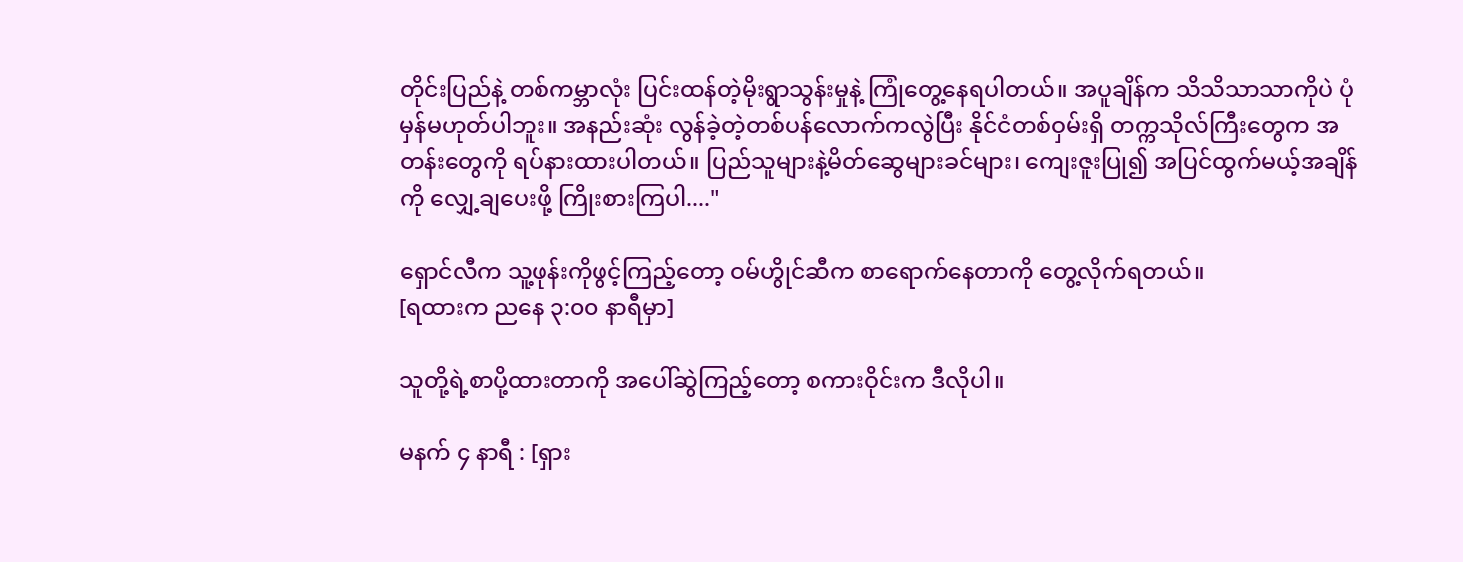တိုင်းပြည်နဲ့ တစ်ကမ္ဘာလုံး ပြင်းထန်တဲ့မိုးရွာသွန်းမှုနဲ့ ကြုံတွေ့နေရပါတယ်။ အပူချိန်က သိသိသာသာကိုပဲ ပုံမှန်မဟုတ်ပါဘူး။ အနည်းဆုံး လွန်ခဲ့တဲ့တစ်ပန်လောက်ကလွဲပြီး နိုင်ငံတစ်ဝှမ်းရှိ တက္ကသိုလ်ကြီးတွေက အတန်းတွေကို ရပ်နားထားပါတယ်။ ပြည်သူများနဲ့မိတ်ဆွေများခင်များ၊ ကျေးဇူးပြု၍ အပြင်ထွက်မယ့်အချိန်ကို လျှေ့ချပေးဖို့ ကြိုးစားကြပါ...."

ရှောင်လီက သူ့ဖုန်းကိုဖွင့်ကြည့်တော့ ဝမ်ဟွိုင်ဆီက စာရောက်နေတာကို တွေ့လိုက်ရတယ်။
[ရထားက ညနေ ၃:၀၀ နာရီမှာ]

သူတို့ရဲ့စာပို့ထားတာကို အပေါ်ဆွဲကြည့်တော့ စကားဝိုင်းက ဒီလိုပါ။

မနက် ၄ နာရီ : [ရှား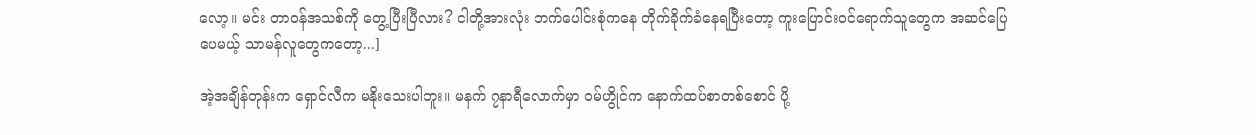လော့။ မင်း တာဝန်အသစ်ကို တွေ့ပြီးပြီလား? ငါတို့အားလုံး ဘက်ပေါင်းစုံကနေ တိုက်ခိုက်ခံနေရပြီးတော့ ကူးပြောင်းဝင်ရောက်သူတွေက အဆင်ပြေပေမယ့် သာမန်လူတွေကတော့...]

အဲ့အချိန်တုန်းက ရှောင်လီက မနိုးသေးပါဘူး။ မနက် ၇နာရီလောက်မှာ ဝမ်ဟွိုင်က နောက်ထပ်စာတစ်စောင် ပို့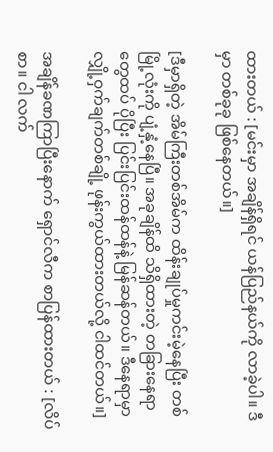ထားတယ် : [မင်းမှာ အချိန်ရှိရင် ယန်ပြည်နယ်ကို လာခဲ့ပါ။ ဒီမှာ တစ်ခုခု ဖြစ်နေတယ်။]

[ဒီမှာရှိတဲ့ အိမ်ကြီးတစ်အိမ်က ထိန်းချုပ်မှုကင်းမဲ့နေပြီး တစ်မြို့လုံးကို ပျံ့နှံ့နေပြီ။ အခုချိန်ထိ သိရှိထားတဲ့ တခြားနေရာတွေထပ် ပိုပြီး ပြင်းပြင်းထန်ထန်နဲ့ မြန်ဆန်တယ်။ ဒီနေရာမှာ လျှို့ဝှက်ချက်တစ်ချို့ ဖုန်းကွယ်ထားတယ်လို့ ငါထင်တယ်။]

အချိန်ခဏကြာပြီးနောက် ရှောင်လီက စာပြန်ထားတယ် : [လိပ်စာ။ ငါ လက်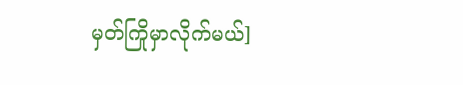မှတ်ကြိုမှာလိုက်မယ်]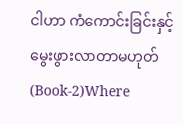ငါဟာ ကံကောင်းခြင်းနှင့်မွေးဖွားလာတာမဟုတ် (Book-2)Where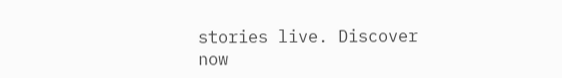stories live. Discover now